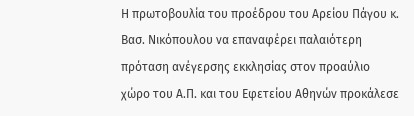Η πρωτοβουλία του προέδρου του Αρείου Πάγου κ. Βασ. Νικόπουλου να επαναφέρει παλαιότερη πρόταση ανέγερσης εκκλησίας στον προαύλιο χώρο του Α.Π. και του Εφετείου Αθηνών προκάλεσε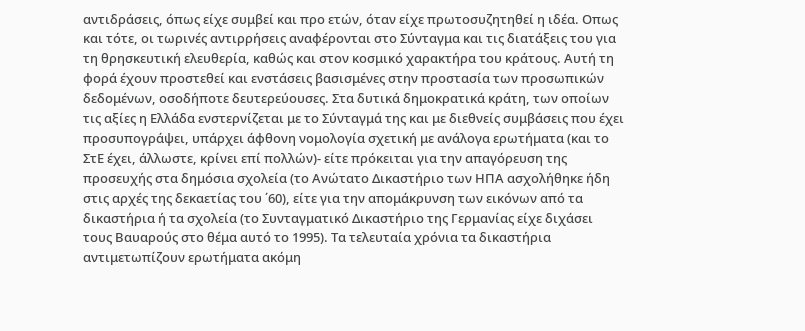αντιδράσεις, όπως είχε συμβεί και προ ετών, όταν είχε πρωτοσυζητηθεί η ιδέα. Οπως και τότε, οι τωρινές αντιρρήσεις αναφέρονται στο Σύνταγμα και τις διατάξεις του για τη θρησκευτική ελευθερία, καθώς και στον κοσμικό χαρακτήρα του κράτους. Αυτή τη φορά έχουν προστεθεί και ενστάσεις βασισμένες στην προστασία των προσωπικών δεδομένων, οσοδήποτε δευτερεύουσες. Στα δυτικά δημοκρατικά κράτη, των οποίων τις αξίες η Ελλάδα ενστερνίζεται με το Σύνταγμά της και με διεθνείς συμβάσεις που έχει προσυπογράψει, υπάρχει άφθονη νομολογία σχετική με ανάλογα ερωτήματα (και το ΣτΕ έχει, άλλωστε, κρίνει επί πολλών)- είτε πρόκειται για την απαγόρευση της προσευχής στα δημόσια σχολεία (το Ανώτατο Δικαστήριο των ΗΠΑ ασχολήθηκε ήδη στις αρχές της δεκαετίας του ΄60), είτε για την απομάκρυνση των εικόνων από τα δικαστήρια ή τα σχολεία (το Συνταγματικό Δικαστήριο της Γερμανίας είχε διχάσει τους Βαυαρούς στο θέμα αυτό το 1995). Τα τελευταία χρόνια τα δικαστήρια αντιμετωπίζουν ερωτήματα ακόμη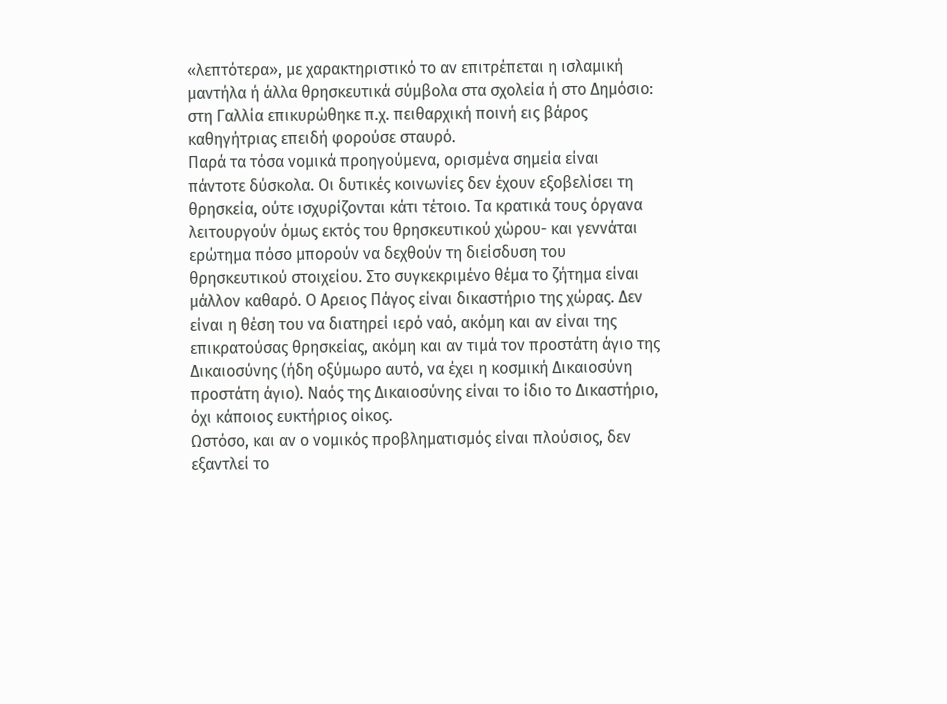«λεπτότερα», με χαρακτηριστικό το αν επιτρέπεται η ισλαμική μαντήλα ή άλλα θρησκευτικά σύμβολα στα σχολεία ή στο Δημόσιο: στη Γαλλία επικυρώθηκε π.χ. πειθαρχική ποινή εις βάρος καθηγήτριας επειδή φορούσε σταυρό.
Παρά τα τόσα νομικά προηγούμενα, ορισμένα σημεία είναι πάντοτε δύσκολα. Οι δυτικές κοινωνίες δεν έχουν εξοβελίσει τη θρησκεία, ούτε ισχυρίζονται κάτι τέτοιο. Τα κρατικά τους όργανα λειτουργούν όμως εκτός του θρησκευτικού χώρου- και γεννάται ερώτημα πόσο μπορούν να δεχθούν τη διείσδυση του θρησκευτικού στοιχείου. Στο συγκεκριμένο θέμα το ζήτημα είναι μάλλον καθαρό. Ο Αρειος Πάγος είναι δικαστήριο της χώρας. Δεν είναι η θέση του να διατηρεί ιερό ναό, ακόμη και αν είναι της επικρατούσας θρησκείας, ακόμη και αν τιμά τον προστάτη άγιο της Δικαιοσύνης (ήδη οξύμωρο αυτό, να έχει η κοσμική Δικαιοσύνη προστάτη άγιο). Ναός της Δικαιοσύνης είναι το ίδιο το Δικαστήριο, όχι κάποιος ευκτήριος οίκος.
Ωστόσο, και αν ο νομικός προβληματισμός είναι πλούσιος, δεν εξαντλεί το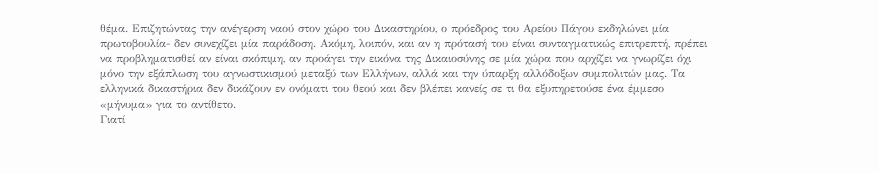θέμα. Επιζητώντας την ανέγερση ναού στον χώρο του Δικαστηρίου, ο πρόεδρος του Αρείου Πάγου εκδηλώνει μία πρωτοβουλία- δεν συνεχίζει μία παράδοση. Ακόμη, λοιπόν, και αν η πρότασή του είναι συνταγματικώς επιτρεπτή, πρέπει να προβληματισθεί αν είναι σκόπιμη, αν προάγει την εικόνα της Δικαιοσύνης σε μία χώρα που αρχίζει να γνωρίζει όχι μόνο την εξάπλωση του αγνωστικισμού μεταξύ των Ελλήνων, αλλά και την ύπαρξη αλλόδοξων συμπολιτών μας. Τα ελληνικά δικαστήρια δεν δικάζουν εν ονόματι του θεού και δεν βλέπει κανείς σε τι θα εξυπηρετούσε ένα έμμεσο «μήνυμα» για το αντίθετο.
Γιατί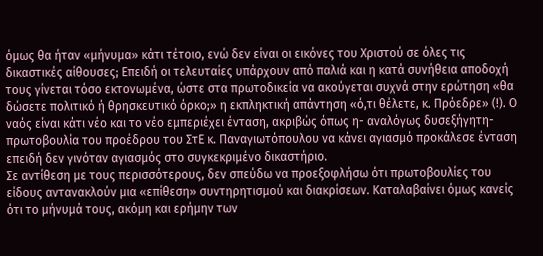όμως θα ήταν «μήνυμα» κάτι τέτοιο, ενώ δεν είναι οι εικόνες του Χριστού σε όλες τις δικαστικές αίθουσες; Επειδή οι τελευταίες υπάρχουν από παλιά και η κατά συνήθεια αποδοχή τους γίνεται τόσο εκτονωμένα, ώστε στα πρωτοδικεία να ακούγεται συχνά στην ερώτηση «θα δώσετε πολιτικό ή θρησκευτικό όρκο;» η εκπληκτική απάντηση «ό,τι θέλετε, κ. Πρόεδρε» (!). Ο ναός είναι κάτι νέο και το νέο εμπεριέχει ένταση, ακριβώς όπως η- αναλόγως δυσεξήγητη- πρωτοβουλία του προέδρου του ΣτΕ κ. Παναγιωτόπουλου να κάνει αγιασμό προκάλεσε ένταση επειδή δεν γινόταν αγιασμός στο συγκεκριμένο δικαστήριο.
Σε αντίθεση με τους περισσότερους, δεν σπεύδω να προεξοφλήσω ότι πρωτοβουλίες του είδους αντανακλούν μια «επίθεση» συντηρητισμού και διακρίσεων. Καταλαβαίνει όμως κανείς ότι το μήνυμά τους, ακόμη και ερήμην των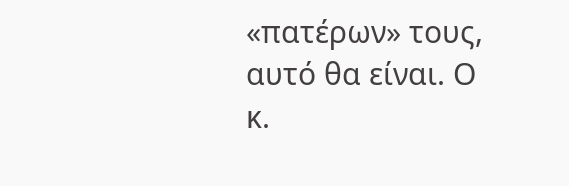«πατέρων» τους, αυτό θα είναι. Ο κ.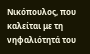Νικόπουλος, που καλείται με τη νηφαλιότητά του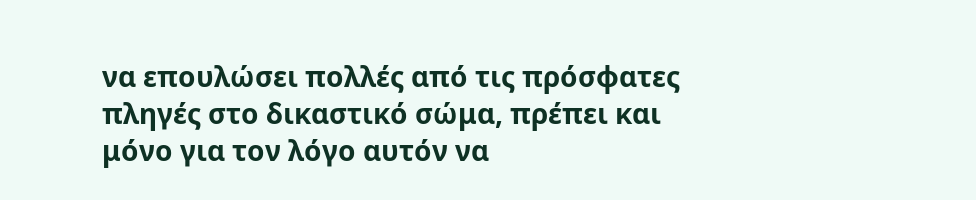να επουλώσει πολλές από τις πρόσφατες πληγές στο δικαστικό σώμα, πρέπει και μόνο για τον λόγο αυτόν να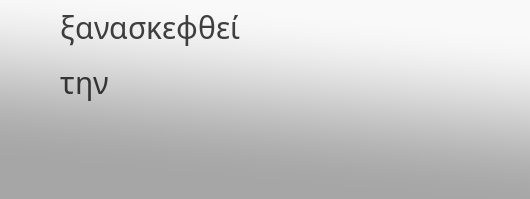ξανασκεφθεί την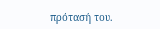πρότασή του.